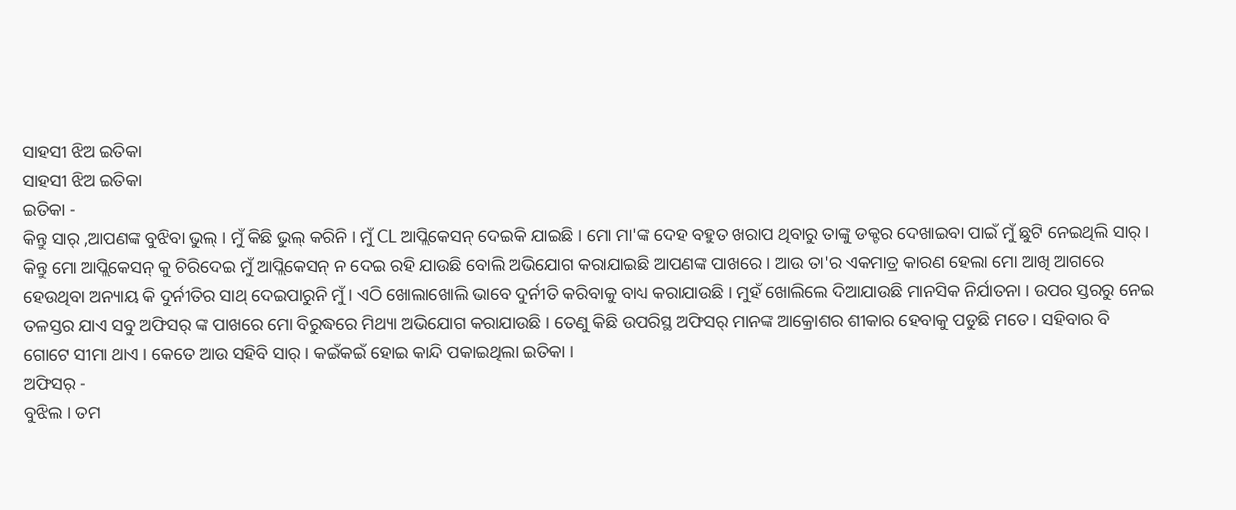ସାହସୀ ଝିଅ ଇତିକା
ସାହସୀ ଝିଅ ଇତିକା
ଇତିକା -
କିନ୍ତୁ ସାର୍ ,ଆପଣଙ୍କ ବୁଝିବା ଭୁଲ୍ । ମୁଁ କିଛି ଭୁଲ୍ କରିନି । ମୁଁ CL ଆପ୍ଲିକେସନ୍ ଦେଇକି ଯାଇଛି । ମୋ ମା'ଙ୍କ ଦେହ ବହୁତ ଖରାପ ଥିବାରୁ ତାଙ୍କୁ ଡକ୍ଟର ଦେଖାଇବା ପାଇଁ ମୁଁ ଛୁଟି ନେଇଥିଲି ସାର୍ । କିନ୍ତୁ ମୋ ଆପ୍ଲିକେସନ୍ କୁ ଚିରିଦେଇ ମୁଁ ଆପ୍ଲିକେସନ୍ ନ ଦେଇ ରହି ଯାଉଛି ବୋଲି ଅଭିଯୋଗ କରାଯାଇଛି ଆପଣଙ୍କ ପାଖରେ । ଆଉ ତା'ର ଏକମାତ୍ର କାରଣ ହେଲା ମୋ ଆଖି ଆଗରେ ହେଉଥିବା ଅନ୍ୟାୟ କି ଦୁର୍ନୀତିର ସାଥ୍ ଦେଇପାରୁନି ମୁଁ । ଏଠି ଖୋଲାଖୋଲି ଭାବେ ଦୁର୍ନୀତି କରିବାକୁ ବାଧ୍ୟ କରାଯାଉଛି । ମୁହଁ ଖୋଲିଲେ ଦିଆଯାଉଛି ମାନସିକ ନିର୍ଯାତନା । ଉପର ସ୍ତରରୁ ନେଇ ତଳସ୍ତର ଯାଏ ସବୁ ଅଫିସର୍ ଙ୍କ ପାଖରେ ମୋ ବିରୁଦ୍ଧରେ ମିଥ୍ୟା ଅଭିଯୋଗ କରାଯାଉଛି । ତେଣୁ କିଛି ଉପରିସ୍ଥ ଅଫିସର୍ ମାନଙ୍କ ଆକ୍ରୋଶର ଶୀକାର ହେବାକୁ ପଡୁଛି ମତେ । ସହିବାର ବି ଗୋଟେ ସୀମା ଥାଏ । କେତେ ଆଉ ସହିବି ସାର୍ । କଇଁକଇଁ ହୋଇ କାନ୍ଦି ପକାଇଥିଲା ଇତିକା ।
ଅଫିସର୍ -
ବୁଝିଲ । ତମ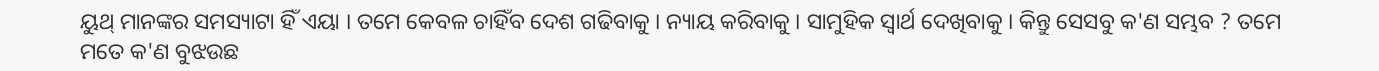ୟୁଥ୍ ମାନଙ୍କର ସମସ୍ୟାଟା ହିଁ ଏୟା । ତମେ କେବଳ ଚାହିଁବ ଦେଶ ଗଢିବାକୁ । ନ୍ୟାୟ କରିବାକୁ । ସାମୁହିକ ସ୍ୱାର୍ଥ ଦେଖିବାକୁ । କିନ୍ତୁ ସେସବୁ କ'ଣ ସମ୍ଭବ ? ତମେ ମତେ କ'ଣ ବୁଝଉଛ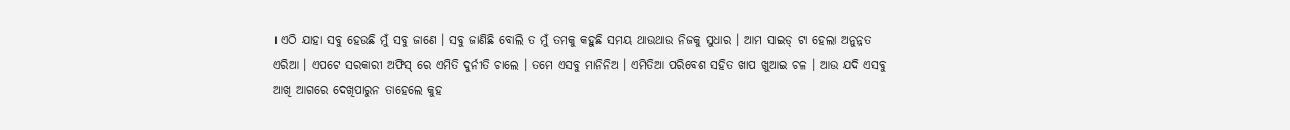। ଏଠି ଯାହା ସବୁ ହେଉଛି ମୁଁ ସବୁ ଜାଣେ । ସବୁ ଜାଣିଛି ବୋଲି ତ ମୁଁ ତମକୁ କହୁଛି ସମୟ ଥାଉଥାଉ ନିଜକୁ ସୁଧାର । ଆମ ସାଇଡ୍ ଟା ହେଲା ଅନୁନ୍ନତ ଏରିଆ । ଏପଟେ ସରକାରୀ ଅଫିସ୍ ରେ ଏମିତି ଦୁର୍ନୀତି ଚାଲେ । ତମେ ଏସବୁ ମାନିନିଅ । ଏମିତିଆ ପରିବେଶ ସହିତ ଖାପ ଖୁଆଇ ଚଳ । ଆଉ ଯଦି ଏସବୁ ଆଖି ଆଗରେ ଦେଖିପାରୁନ ତାହେଲେ କୁହ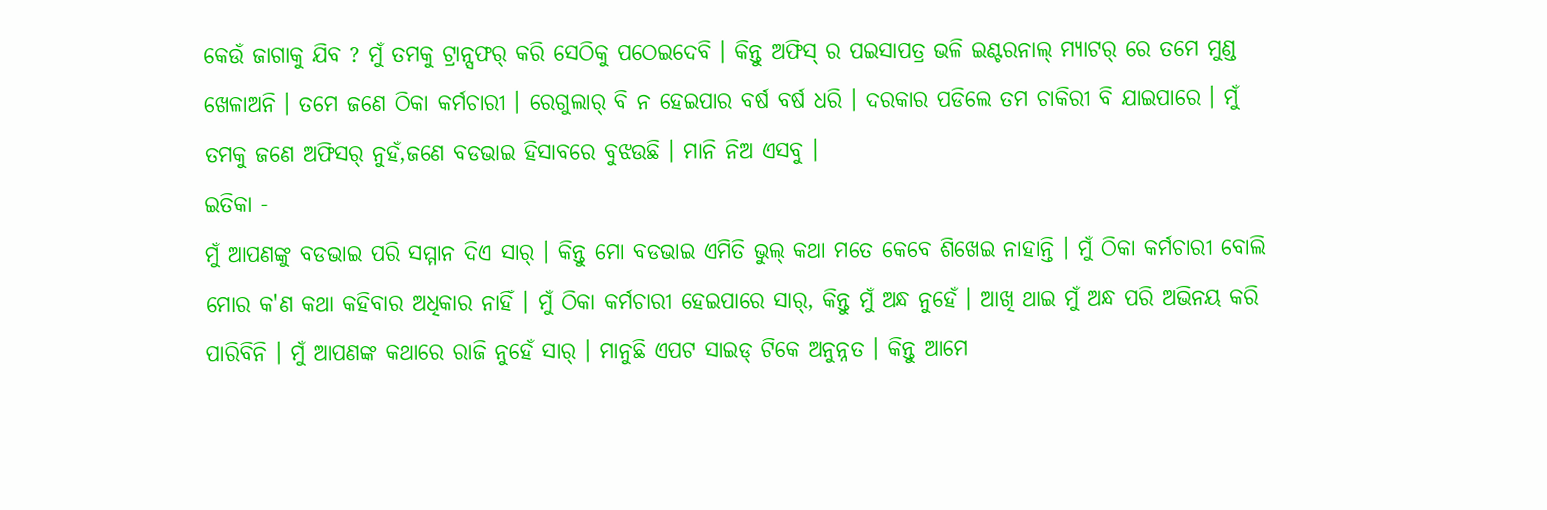କେଉଁ ଜାଗାକୁ ଯିବ ? ମୁଁ ତମକୁ ଟ୍ରାନ୍ସଫର୍ କରି ସେଠିକୁ ପଠେଇଦେବି । କିନ୍ତୁ ଅଫିସ୍ ର ପଇସାପତ୍ର ଭଳି ଇଣ୍ଟରନାଲ୍ ମ୍ୟାଟର୍ ରେ ତମେ ମୁଣ୍ଡ ଖେଳାଅନି । ତମେ ଜଣେ ଠିକା କର୍ମଚାରୀ । ରେଗୁଲାର୍ ବି ନ ହେଇପାର ବର୍ଷ ବର୍ଷ ଧରି । ଦରକାର ପଡିଲେ ତମ ଚାକିରୀ ବି ଯାଇପାରେ । ମୁଁ ତମକୁ ଜଣେ ଅଫିସର୍ ନୁହଁ,ଜଣେ ବଡଭାଇ ହିସାବରେ ବୁଝଉଛି । ମାନି ନିଅ ଏସବୁ ।
ଇତିକା -
ମୁଁ ଆପଣଙ୍କୁ ବଡଭାଇ ପରି ସମ୍ମାନ ଦିଏ ସାର୍ । କିନ୍ତୁ ମୋ ବଡଭାଇ ଏମିତି ଭୁଲ୍ କଥା ମତେ କେବେ ଶିଖେଇ ନାହାନ୍ତି । ମୁଁ ଠିକା କର୍ମଚାରୀ ବୋଲି ମୋର କ'ଣ କଥା କହିବାର ଅଧିକାର ନାହିଁ । ମୁଁ ଠିକା କର୍ମଚାରୀ ହେଇପାରେ ସାର୍, କିନ୍ତୁ ମୁଁ ଅନ୍ଧ ନୁହେଁ । ଆଖି ଥାଇ ମୁଁ ଅନ୍ଧ ପରି ଅଭିନୟ କରି ପାରିବିନି । ମୁଁ ଆପଣଙ୍କ କଥାରେ ରାଜି ନୁହେଁ ସାର୍ । ମାନୁଛି ଏପଟ ସାଇଡ୍ ଟିକେ ଅନୁନ୍ନତ । କିନ୍ତୁ ଆମେ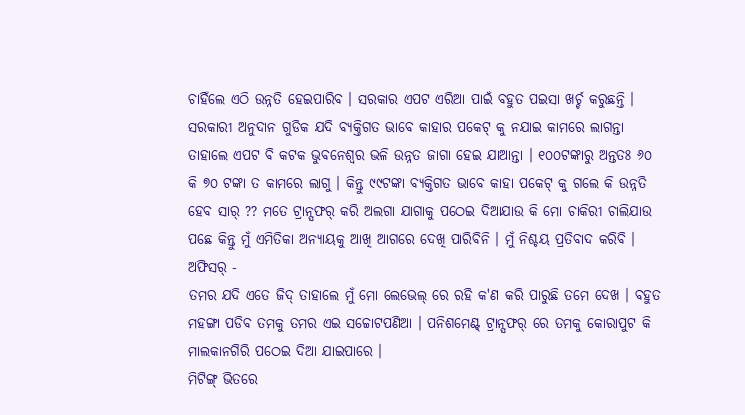ଚାହିଁଲେ ଏଠି ଉନ୍ନତି ହେଇପାରିବ । ସରକାର ଏପଟ ଏରିଆ ପାଇଁ ବହୁତ ପଇସା ଖର୍ଚ୍ଚ କରୁଛନ୍ତି । ସରକାରୀ ଅନୁଦାନ ଗୁଡିକ ଯଦି ବ୍ୟକ୍ତିଗତ ଭାବେ କାହାର ପକେଟ୍ କୁ ନଯାଇ କାମରେ ଲାଗନ୍ତା ତାହାଲେ ଏପଟ ବି କଟକ ଭୁବନେଶ୍ୱର ଭଳି ଉନ୍ନତ ଜାଗା ହେଇ ଯାଆନ୍ତା । ୧୦୦ଟଙ୍କାରୁ ଅନ୍ତତଃ ୬୦ କି ୭୦ ଟଙ୍କା ତ କାମରେ ଲାଗୁ । କିନ୍ତୁ ୯୯ଟଙ୍କା ବ୍ୟକ୍ତିଗତ ଭାବେ କାହା ପକେଟ୍ କୁ ଗଲେ କି ଉନ୍ନତି ହେବ ସାର୍ ?? ମତେ ଟ୍ରାନ୍ସଫର୍ କରି ଅଲଗା ଯାଗାକୁ ପଠେଇ ଦିଆଯାଉ କି ମୋ ଚାକିରୀ ଚାଲିଯାଉ ପଛେ କିନ୍ତୁ ମୁଁ ଏମିତିକା ଅନ୍ୟାୟକୁ ଆଖି ଆଗରେ ଦେଖି ପାରିବିନି । ମୁଁ ନିଶ୍ଚୟ ପ୍ରତିବାଦ କରିବି ।
ଅଫିସର୍ -
ତମର ଯଦି ଏତେ ଜିଦ୍ ତାହାଲେ ମୁଁ ମୋ ଲେଭେଲ୍ ରେ ରହି କ'ଣ କରି ପାରୁଛି ତମେ ଦେଖ । ବହୁତ ମହଙ୍ଗା ପଡିବ ତମକୁ ତମର ଏଇ ସଚ୍ଚୋଟପଣିଆ । ପନିଶମେଣ୍ଟ୍ ଟ୍ରାନ୍ସଫର୍ ରେ ତମକୁ କୋରାପୁଟ କି ମାଲକାନଗିରି ପଠେଇ ଦିଆ ଯାଇପାରେ ।
ମିଟିଙ୍ଗ୍ ଭିତରେ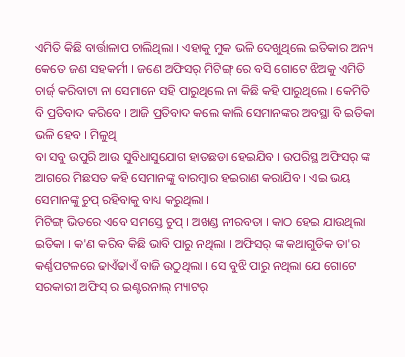ଏମିତି କିଛି ବାର୍ତ୍ତାଳାପ ଚାଲିଥିଲା । ଏହାକୁ ମୁକ ଭଳି ଦେଖୁଥିଲେ ଇତିକାର ଅନ୍ୟ କେତେ ଜଣ ସହକର୍ମୀ । ଜଣେ ଅଫିସର୍ ମିଟିଙ୍ଗ୍ ରେ ବସି ଗୋଟେ ଝିଅକୁ ଏମିତି ଚାର୍ଜ୍ କରିବାଟା ନା ସେମାନେ ସହି ପାରୁଥିଲେ ନା କିଛି କହି ପାରୁଥିଲେ । କେମିତି ବି ପ୍ରତିବାଦ କରିବେ । ଆଜି ପ୍ରତିବାଦ କଲେ କାଲି ସେମାନଙ୍କର ଅବସ୍ଥା ବି ଇତିକା ଭଳି ହେବ । ମିଳୁଥି
ବା ସବୁ ଉପୁରି ଆଉ ସୁବିଧାସୁଯୋଗ ହାତଛଡା ହେଇଯିବ । ଉପରିସ୍ଥ ଅଫିସର୍ ଙ୍କ ଆଗରେ ମିଛସତ କହି ସେମାନଙ୍କୁ ବାରମ୍ବାର ହଇରାଣ କରାଯିବ । ଏଇ ଭୟ ସେମାନଙ୍କୁ ଚୁପ୍ ରହିବାକୁ ବାଧ୍ୟ କରୁଥିଲା ।
ମିଟିଙ୍ଗ୍ ଭିତରେ ଏବେ ସମସ୍ତେ ଚୁପ୍ । ଅଖଣ୍ଡ ନୀରବତା । କାଠ ହେଇ ଯାଉଥିଲା ଇତିକା । କ'ଣ କରିବ କିଛି ଭାବି ପାରୁ ନଥିଲା । ଅଫିସର୍ ଙ୍କ କଥାଗୁଡିକ ତା'ର କର୍ଣ୍ଣପଟଳରେ ଢାଏଁଢାଏଁ ବାଜି ଉଠୁଥିଲା । ସେ ବୁଝି ପାରୁ ନଥିଲା ଯେ ଗୋଟେ ସରକାରୀ ଅଫିସ୍ ର ଇଣ୍ଟରନାଲ୍ ମ୍ୟାଟର୍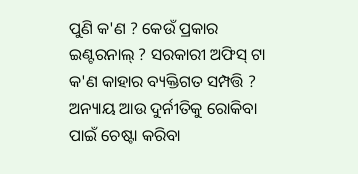ପୁଣି କ'ଣ ? କେଉଁ ପ୍ରକାର ଇଣ୍ଟରନାଲ୍ ? ସରକାରୀ ଅଫିସ୍ ଟା କ'ଣ କାହାର ବ୍ୟକ୍ତିଗତ ସମ୍ପତ୍ତି ? ଅନ୍ୟାୟ ଆଉ ଦୁର୍ନୀତିକୁ ରୋକିବା ପାଇଁ ଚେଷ୍ଟା କରିବା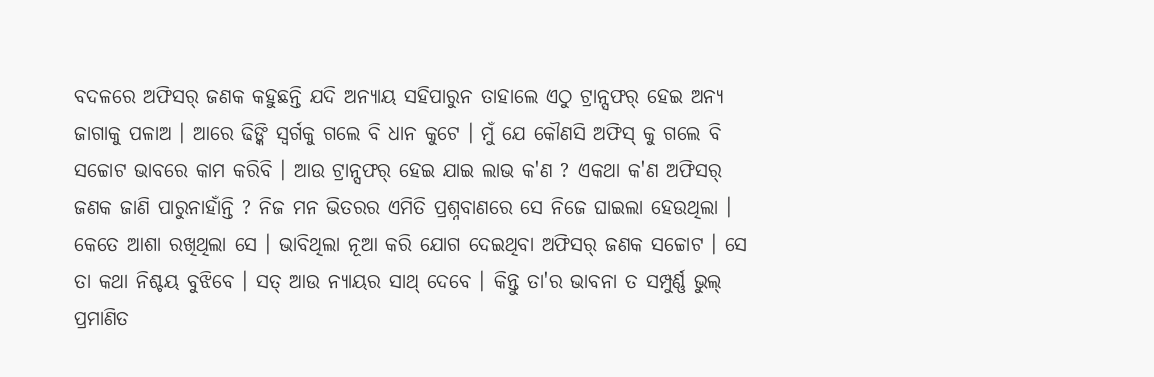ବଦଳରେ ଅଫିସର୍ ଜଣକ କହୁଛନ୍ତି ଯଦି ଅନ୍ୟାୟ ସହିପାରୁନ ତାହାଲେ ଏଠୁ ଟ୍ରାନ୍ସଫର୍ ହେଇ ଅନ୍ୟ ଜାଗାକୁ ପଳାଅ । ଆରେ ଢିଙ୍କି ସ୍ୱର୍ଗକୁ ଗଲେ ବି ଧାନ କୁଟେ । ମୁଁ ଯେ କୌଣସି ଅଫିସ୍ କୁ ଗଲେ ବି ସଚ୍ଚୋଟ ଭାବରେ କାମ କରିବି । ଆଉ ଟ୍ରାନ୍ସଫର୍ ହେଇ ଯାଇ ଲାଭ କ'ଣ ? ଏକଥା କ'ଣ ଅଫିସର୍ ଜଣକ ଜାଣି ପାରୁନାହାଁନ୍ତି ? ନିଜ ମନ ଭିତରର ଏମିତି ପ୍ରଶ୍ନବାଣରେ ସେ ନିଜେ ଘାଇଲା ହେଉଥିଲା । କେତେ ଆଶା ରଖିଥିଲା ସେ । ଭାବିଥିଲା ନୂଆ କରି ଯୋଗ ଦେଇଥିବା ଅଫିସର୍ ଜଣକ ସଚ୍ଚୋଟ । ସେ ତା କଥା ନିଶ୍ଚୟ ବୁଝିବେ । ସତ୍ ଆଉ ନ୍ୟାୟର ସାଥ୍ ଦେବେ । କିନ୍ତୁ ତା'ର ଭାବନା ତ ସମ୍ପୁର୍ଣ୍ଣ ଭୁଲ୍ ପ୍ରମାଣିତ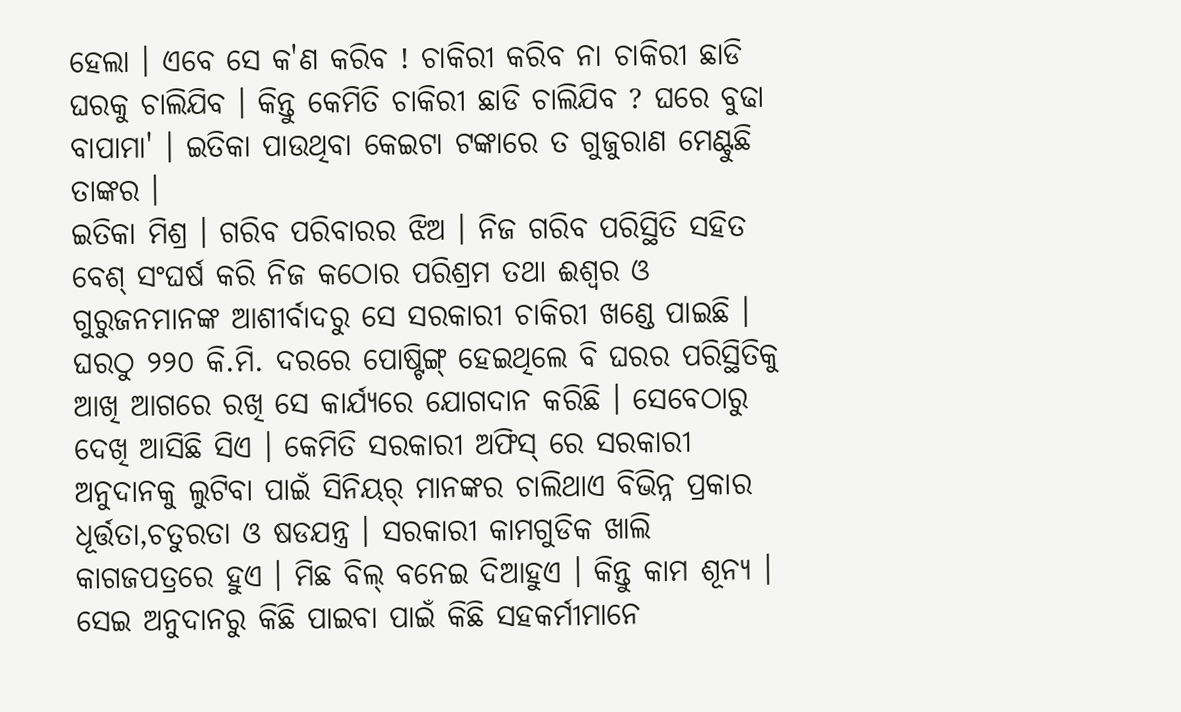ହେଲା । ଏବେ ସେ କ'ଣ କରିବ ! ଚାକିରୀ କରିବ ନା ଚାକିରୀ ଛାଡି ଘରକୁ ଚାଲିଯିବ । କିନ୍ତୁ କେମିତି ଚାକିରୀ ଛାଡି ଚାଲିଯିବ ? ଘରେ ବୁଢା ବାପାମା' । ଇତିକା ପାଉଥିବା କେଇଟା ଟଙ୍କାରେ ତ ଗୁଜୁରାଣ ମେଣ୍ଟୁଛି ତାଙ୍କର ।
ଇତିକା ମିଶ୍ର । ଗରିବ ପରିବାରର ଝିଅ । ନିଜ ଗରିବ ପରିସ୍ଥିତି ସହିତ ବେଶ୍ ସଂଘର୍ଷ କରି ନିଜ କଠୋର ପରିଶ୍ରମ ତଥା ଈଶ୍ୱର ଓ ଗୁରୁଜନମାନଙ୍କ ଆଶୀର୍ବାଦରୁ ସେ ସରକାରୀ ଚାକିରୀ ଖଣ୍ଡେ ପାଇଛି । ଘରଠୁ ୨୨୦ କି.ମି. ଦରରେ ପୋଷ୍ଟିଙ୍ଗ୍ ହେଇଥିଲେ ବି ଘରର ପରିସ୍ଥିତିକୁ ଆଖି ଆଗରେ ରଖି ସେ କାର୍ଯ୍ଯରେ ଯୋଗଦାନ କରିଛି । ସେବେଠାରୁ ଦେଖି ଆସିଛି ସିଏ । କେମିତି ସରକାରୀ ଅଫିସ୍ ରେ ସରକାରୀ ଅନୁଦାନକୁ ଲୁଟିବା ପାଇଁ ସିନିୟର୍ ମାନଙ୍କର ଚାଲିଥାଏ ବିଭିନ୍ନ ପ୍ରକାର ଧୂର୍ତ୍ତତା,ଚତୁରତା ଓ ଷଡଯନ୍ତ୍ର । ସରକାରୀ କାମଗୁଡିକ ଖାଲି କାଗଜପତ୍ରରେ ହୁଏ । ମିଛ ବିଲ୍ ବନେଇ ଦିଆହୁଏ । କିନ୍ତୁ କାମ ଶୂନ୍ୟ । ସେଇ ଅନୁଦାନରୁ କିଛି ପାଇବା ପାଇଁ କିଛି ସହକର୍ମୀମାନେ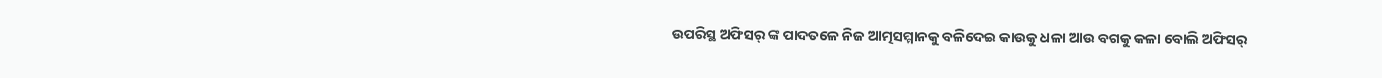ଉପରିସ୍ଥ ଅଫିସର୍ ଙ୍କ ପାଦତଳେ ନିଜ ଆତ୍ମସମ୍ମାନକୁ ବଳିଦେଇ କାଉକୁ ଧଳା ଆଉ ବଗକୁ କଳା ବୋଲି ଅଫିସର୍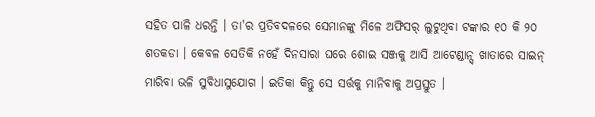ସହିତ ପାଳି ଧରନ୍ତି । ତା'ର ପ୍ରତିବଦଳରେ ସେମାନଙ୍କୁ ମିଳେ ଅଫିସର୍ ଲୁଟୁଥିବା ଟଙ୍କାର ୧୦ କି ୨୦ ଶତକଡା । କେବଳ ସେତିକି ନହେଁ ଦିନସାରା ଘରେ ଶୋଇ ସଞ୍ଜକୁ ଆସି ଆଟେଣ୍ଡାନ୍ସ୍ ଖାତାରେ ସାଇନ୍ ମାରିବା ଭଳି ସୁବିଧାସୁଯୋଗ । ଇତିକା କିନ୍ତୁ ସେ ସର୍ତ୍ତକୁ ମାନିବାକୁ ଅପ୍ରସ୍ତୁତ ।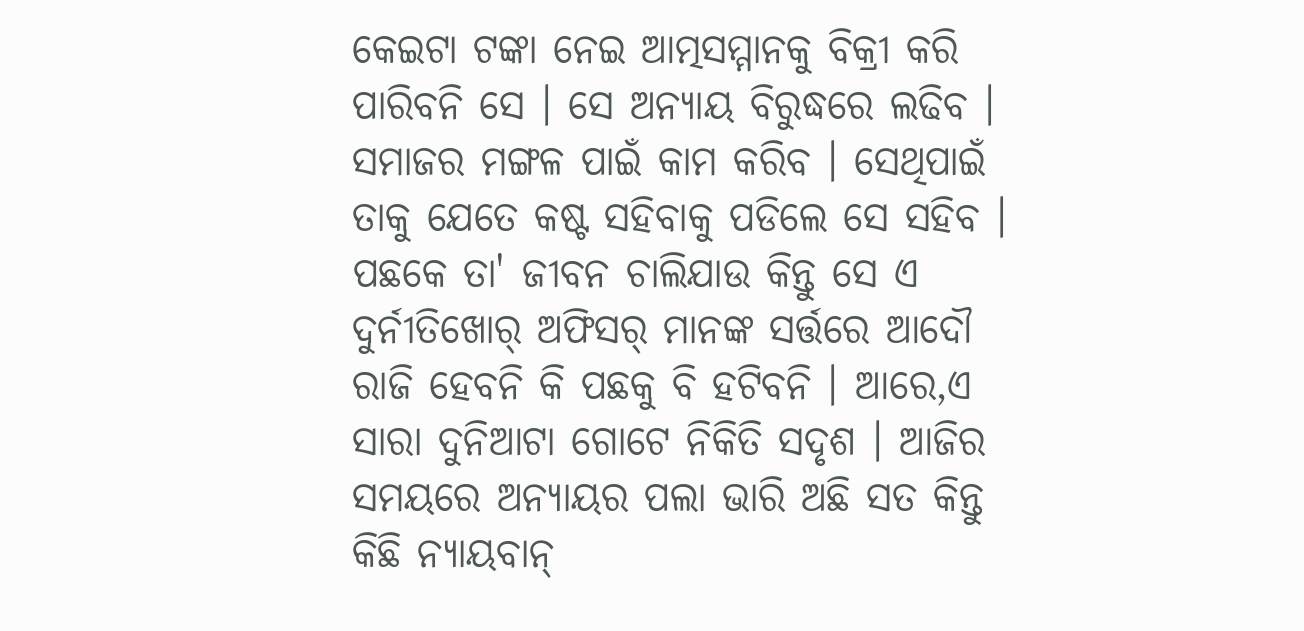କେଇଟା ଟଙ୍କା ନେଇ ଆତ୍ମସମ୍ମାନକୁ ବିକ୍ରୀ କରି ପାରିବନି ସେ । ସେ ଅନ୍ୟାୟ ବିରୁଦ୍ଧରେ ଲଢିବ । ସମାଜର ମଙ୍ଗଳ ପାଇଁ କାମ କରିବ । ସେଥିପାଇଁ ତାକୁ ଯେତେ କଷ୍ଟ ସହିବାକୁ ପଡିଲେ ସେ ସହିବ । ପଛକେ ତା' ଜୀବନ ଚାଲିଯାଉ କିନ୍ତୁ ସେ ଏ ଦୁର୍ନୀତିଖୋର୍ ଅଫିସର୍ ମାନଙ୍କ ସର୍ତ୍ତରେ ଆଦୌ ରାଜି ହେବନି କି ପଛକୁ ବି ହଟିବନି । ଆରେ,ଏ ସାରା ଦୁନିଆଟା ଗୋଟେ ନିକିତି ସଦୃଶ । ଆଜିର ସମୟରେ ଅନ୍ୟାୟର ପଲା ଭାରି ଅଛି ସତ କିନ୍ତୁ କିଛି ନ୍ୟାୟବାନ୍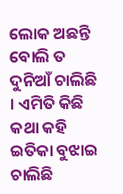ଲୋକ ଅଛନ୍ତି ବୋଲି ତ ଦୁନିଆଁ ଚାଲିଛି । ଏମିତି କିଛି କଥା କହି ଇତିକା ବୁଝାଇ ଚାଲିଛି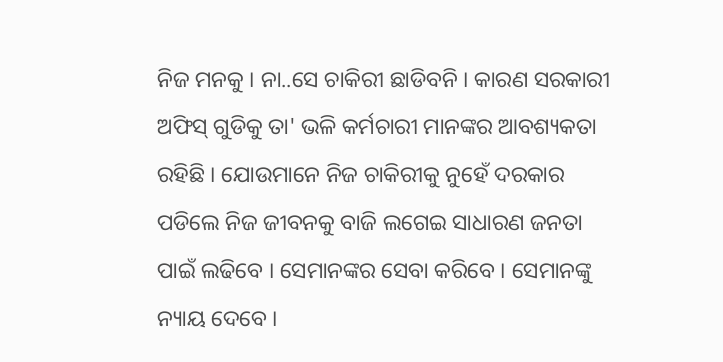ନିଜ ମନକୁ । ନା..ସେ ଚାକିରୀ ଛାଡିବନି । କାରଣ ସରକାରୀ ଅଫିସ୍ ଗୁଡିକୁ ତା' ଭଳି କର୍ମଚାରୀ ମାନଙ୍କର ଆବଶ୍ୟକତା ରହିଛି । ଯୋଉମାନେ ନିଜ ଚାକିରୀକୁ ନୁହେଁ ଦରକାର ପଡିଲେ ନିଜ ଜୀବନକୁ ବାଜି ଲଗେଇ ସାଧାରଣ ଜନତା ପାଇଁ ଲଢିବେ । ସେମାନଙ୍କର ସେବା କରିବେ । ସେମାନଙ୍କୁ ନ୍ୟାୟ ଦେବେ ।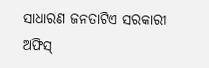ସାଧାରଣ ଜନତାଟିଏ ସରକାରୀ ଅଫିସ୍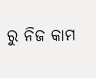ରୁ ନିଜ କାମ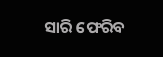ସାରି ଫେରିବ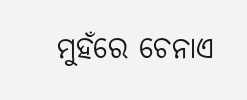ମୁହଁରେ ଚେନାଏ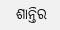ଶାନ୍ତିର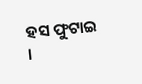ହସ ଫୁଟାଇ ।